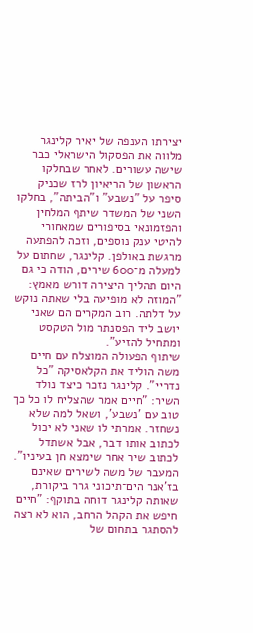יצירתו הענפה של יאיר קלינגר מלווה את הפסקול הישראלי כבר שישה עשורים. לאחר שבחלקו הראשון של הריאיון לרז שכניק סיפר על "נשבע" ו"הביתה", בחלקו השני של המשדר שיתף המלחין והפזמונאי בסיפורים שמאחורי להיטי ענק נוספים, וזכה להפתעה מרגשת באולפן. קלינגר, שחתום על למעלה מ־600 שירים, הודה כי גם היום תהליך היצירה דורש מאמץ: "המוזה לא מופיעה בלי שאתה נוקש על דלתה. רוב המקרים הם שאני יושב ליד הפסנתר מול הטקסט ומתחיל להזיע".
שיתוף הפעולה המוצלח עם חיים משה הוליד את הקלאסיקה "כל נדריי". קלינגר נזכר כיצד נולד השיר: "חיים אמר שהצליח לו כל כך טוב עם 'נשבע', ושאל למה שלא נשחזר. אמרתי לו שאני לא יכול לכתוב אותו דבר, אבל אשתדל לכתוב שיר אחר שימצא חן בעיניו". המעבר של משה לשירים שאינם בז'אנר הים־תיכוני גרר ביקורת, שאותה קלינגר דוחה בתוקף: "חיים חיפש את הקהל הרחב, הוא לא רצה להסתגר בתחום של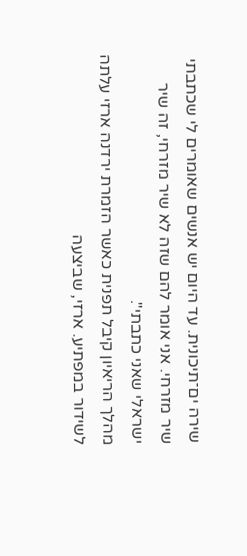שירה ים־תיכונית. עד היום יש אנשים שאומרים לי שכתבתי שיר מזרחי. אני אומר להם שזה לא שיר מזרחי, זה שיר ישראלי שאני כתבתי".
מהלך הריאיון קיבל תפנית כאשר הזמרת ירדנה ארזי עלתה לשידור במפתיע. ארזי, שביצעה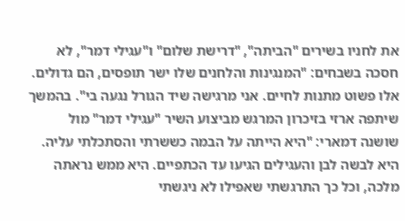את לחניו בשירים "הביתה", "דרישת שלום" ו"עגילי דמר", לא חסכה בשבחים: "המנגינות והלחנים שלו ישר תופסים, הם גדולים. אלו פשוט מתנות לחיים. אני מרגישה שיד הגורל נגעה בי". בהמשך שיתפה ארזי בזיכרון המרגש מביצוע השיר "עגילי דמר" מול שושנה דמארי: "היא הייתה על הבמה כששרתי והסתכלתי עליה. היא לבשה לבן והעגילים הגיעו עד הכתפיים. היא ממש נראתה מלכה, וכל כך התרגשתי שאפילו לא ניגשתי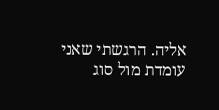אליה. הרגשתי שאני עומדת מול סוג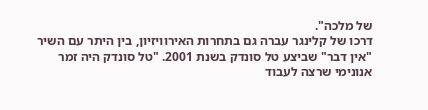של מלכה".
דרכו של קלינגר עברה גם בתחרות האירוויזיון, בין היתר עם השיר "אין דבר" שביצע טל סונדק בשנת 2001. "טל סונדק היה זמר אנונימי שרצה לעבוד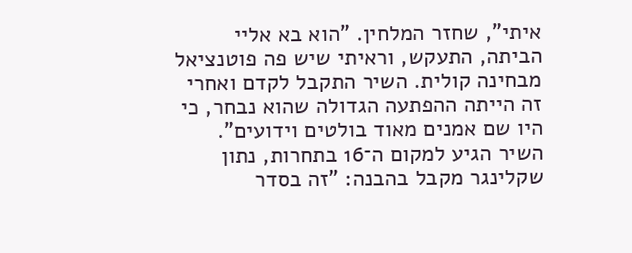איתי", שחזר המלחין. "הוא בא אליי הביתה, התעקש, וראיתי שיש פה פוטנציאל מבחינה קולית. השיר התקבל לקדם ואחרי זה הייתה ההפתעה הגדולה שהוא נבחר, כי היו שם אמנים מאוד בולטים וידועים". השיר הגיע למקום ה־16 בתחרות, נתון שקלינגר מקבל בהבנה: "זה בסדר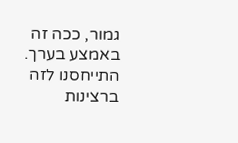גמור, ככה זה באמצע בערך. התייחסנו לזה ברצינות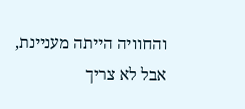והחוויה הייתה מעניינת, אבל לא צריך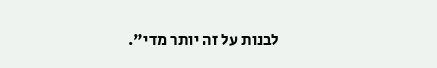לבנות על זה יותר מדי".